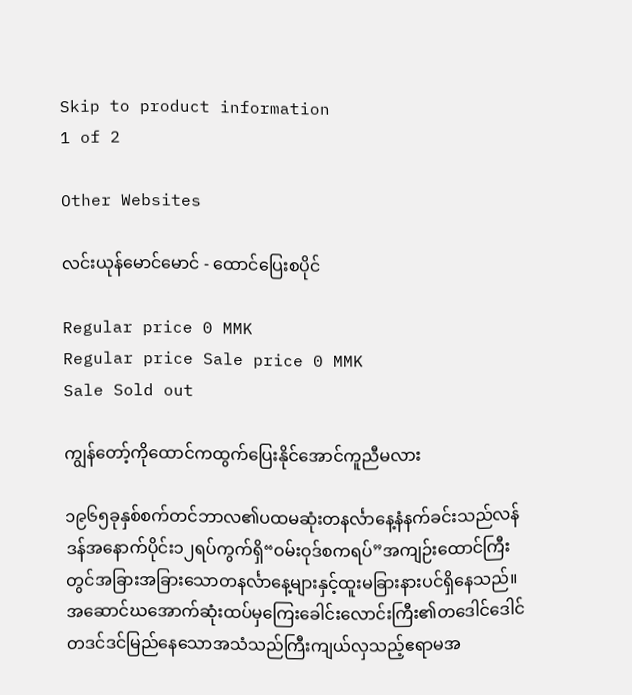Skip to product information
1 of 2

Other Websites

လင်းယုန်မောင်မောင် - ထောင်ပြေးစပိုင်

Regular price 0 MMK
Regular price Sale price 0 MMK
Sale Sold out

ကျွန်တော့်ကိုထောင်ကထွက်ပြေးနိုင်အောင်ကူညီမလား

၁၉၆၅ခုနှစ်စက်တင်ဘာလ၏ပထမဆုံးတနင်္လာနေ့နံနက်ခင်းသည်လန်ဒန်အနောက်ပိုင်း၁၂ရပ်ကွက်ရှိ“ဝမ်းဝုဒ်စကရပ်”အကျဉ်းထောင်ကြီးတွင်အခြားအခြားသောတနင်္လာနေ့များနှင့်ထူးမခြားနားပင်ရှိနေသည်။အဆောင်ဃအောက်ဆုံးထပ်မှကြေးခေါင်းလောင်းကြီး၏တဒေါင်ဒေါင်တဒင်ဒင်မြည်နေသောအသံသည်ကြီးကျယ်လှသည့်ဧရာမအ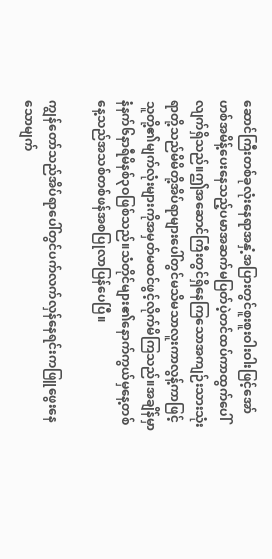ဆောင်ကြီးတစ်ခုလုံးနေရာအနှံ့အပြားတွင်စူးစူးဝါးဝါးဖြင့်အော်ဟစ်အမိန့်ပေးနေသည့်ပမာအဆက်မပြတ်ပဲ့တင်ထပ်ကာထွက်ပေါ်လျက်ရှိသည်။ဤအဆောင်ကြီးတွင်ရှိနေကြသောအကျဉ်းသားသုံးရာတို့သည်မိမိတို့အိပ်ရာများပေါ်တွင်မသိမသာလူးကာလွန့်ကာဖြင့်သူတို့၏မျက်လုံးများကိုအမှတ်မထင်ဖွင့်လိုက်မိကြသည်။အချိန်မှာနံနက်၆နာရီမိနစ်၃ဝဖြစ်သည်။သံတိုင်များ၏နောက်ကွယ်မှနေ့တစ်နေ့သည်အသစ်တစ်ဖန်အစပြုလာပြန်ပေပြီ။

ကျွန်တော်သည်အိပ်ရာပေါ်တွင်ပက်လက်လှန်နေရင်းကဖြူဖွေးနေသောမျက်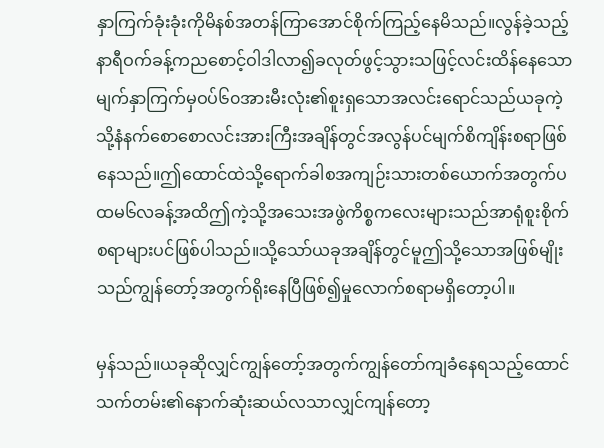နှာကြက်ခုံးခုံးကိုမိနစ်အတန်ကြာအောင်စိုက်ကြည့်နေမိသည်။လွန်ခဲ့သည့်နာရီဝက်ခန့်ကညစောင့်ဝါဒါလာ၍ခလုတ်ဖွင့်သွားသဖြင့်လင်းထိန်နေသောမျက်နှာကြက်မှဝပ်၆၀အားမီးလုံး၏စူးရှသောအလင်းရောင်သည်ယခုကဲ့သို့နံနက်စောစောလင်းအားကြီးအချိန်တွင်အလွန်ပင်မျက်စိကျိန်းစရာဖြစ်နေသည်။ဤထောင်ထဲသို့ရောက်ခါစအကျဉ်းသားတစ်ယောက်အတွက်ပထမ၆လခန့်အထိဤကဲ့သို့အသေးအဖွဲကိစ္စကလေးများသည်အာရုံစူးစိုက်စရာများပင်ဖြစ်ပါသည်။သို့သော်ယခုအချိန်တွင်မူဤသို့သောအဖြစ်မျိုးသည်ကျွန်တော့်အတွက်ရိုးနေပြီဖြစ်၍မှုလောက်စရာမရှိတော့ပါ။

မှန်သည်။ယခုဆိုလျှင်ကျွန်တော့်အတွက်ကျွန်တော်ကျခံနေရသည့်ထောင်သက်တမ်း၏နောက်ဆုံးဆယ်လသာလျှင်ကျန်တော့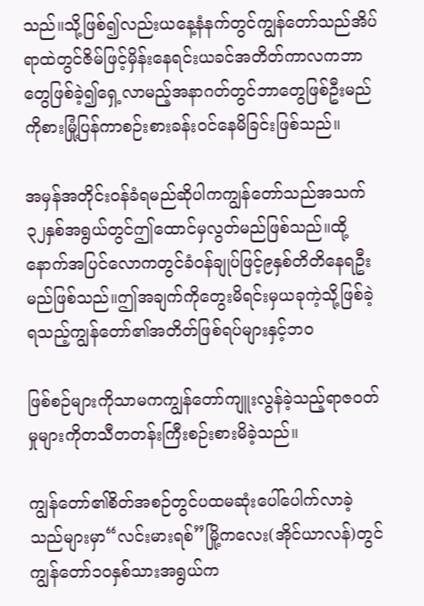သည်။သို့ဖြစ်၍လည်းယနေ့နံနက်တွင်ကျွန်တော်သည်အိပ်ရာထဲတွင်ဇိမ်ဖြင့်မှိန်းနေရင်းယခင်အတိတ်ကာလကဘာတွေဖြစ်ခဲ့၍ရှေ့လာမည့်အနာဂတ်တွင်ဘာတွေဖြစ်ဦးမည်ကိုစားမြုံ့ပြန်ကာစဉ်းစားခန်းဝင်နေမိခြင်းဖြစ်သည်။

အမှန်အတိုင်းဝန်ခံရမည်ဆိုပါကကျွန်တော်သည်အသက်၃၂နှစ်အရွယ်တွင်ဤထောင်မှလွတ်မည်ဖြစ်သည်။ထို့နောက်အပြင်လောကတွင်ခံဝန်ချုပ်ဖြင့်၉နှစ်တိတိနေရဦးမည်ဖြစ်သည်။ဤအချက်ကိုတွေးမိရင်းမှယခုကဲ့သို့ဖြစ်ခဲ့ရသည့်ကျွန်တော်၏အတိတ်ဖြစ်ရပ်များနှင့်ဘဝ

ဖြစ်စဉ်များကိုသာမကကျွန်တော်ကျူးလွန်ခဲ့သည့်ရာဇဝတ်မှုများကိုတသီတတန်းကြီးစဉ်းစားမိခဲ့သည်။

ကျွန်တော်၏စိတ်အစဉ်တွင်ပထမဆုံးပေါ်ပေါက်လာခဲ့သည်များမှာ“လင်းမားရစ်”မြို့ကလေး(အိုင်ယာလန်)တွင်ကျွန်တော်၁၀နှစ်သားအရွယ်က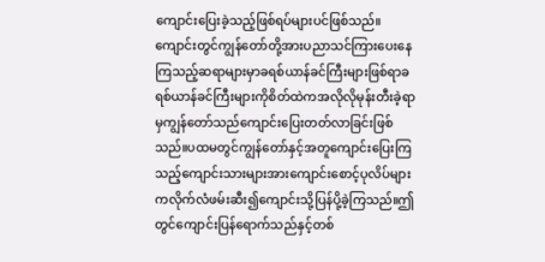ကျောင်းပြေးခဲ့သည့်ဖြစ်ရပ်များပင်ဖြစ်သည်။ကျောင်းတွင်ကျွန်တော်တို့အားပညာသင်ကြားပေးနေကြသည့်ဆရာများမှာခရစ်ယာန်ခင်ကြီးများဖြစ်ရာခရစ်ယာန်ခင်ကြီးများကိုစိတ်ထဲကအလိုလိုမုန်းတီးခဲ့ရာမှကျွန်တော်သည်ကျောင်းပြေးတတ်လာခြင်းဖြစ်သည်။ပထမတွင်ကျွန်တော်နှင့်အတူကျောင်းပြေးကြသည့်ကျောင်းသားများအားကျောင်းစောင့်ပုလိပ်များကလိုက်လံဖမ်းဆီး၍ကျောင်းသို့ပြန်ပို့ခဲ့ကြသည်။ဤတွင်ကျောင်းပြန်ရောက်သည်နှင့်တစ်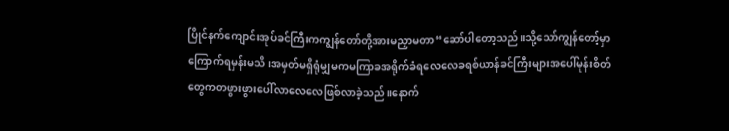ပြိုင်နက်ကျောင်းအုပ်ခင်ကြီးကကျွန်တော်တို့အားမညှာမတာ“ဆော်ပါတော့သည်။သို့သော်ကျွန်တော့်မှာကြောက်ရမှန်းမသိ၊အမှတ်မရှိရုံမျှမကမကြာခအရိုက်ခံရလေလေခရစ်ယာန်ခင်ကြီးများအပေါ်မုန်းစိတ်တွေကတဖွားဖွားပေါ်လာလေလေဖြစ်လာခဲ့သည်။နောက်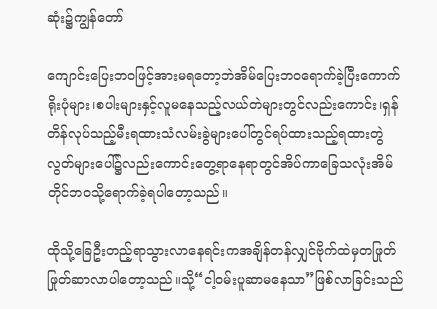ဆုံး၌ကျွန်တော်

ကျောင်းပြေးဘဝဖြင့်အားမရတော့ဘဲအိမ်ပြေးဘဝရောက်ခဲ့ပြီးကောက်ရိုးပုံများ၊စပါးများနှင့်လူမနေသည့်လယ်တဲများတွင်လည်းကောင်း၊ရှန်တိန်လုပ်သည့်မီးရထားသံလမ်းခွဲများပေါ်တွင်ရပ်ထားသည့်ရထားတွဲလွတ်များပေါ်၌လည်းကောင်းတွေ့ရာနေရာတွင်အိပ်ကာခြေသလုံးအိမ်တိုင်ဘဝသို့ရောက်ခဲ့ရပါတော့သည်။

ထိုသို့ခြေဦးတည့်ရာသွားလာနေရင်းကအချိန်တန်လျှင်ဗိုက်ထဲမှတဖြုတ်ဖြုတ်ဆာလာပါတော့သည်။သို့“ငါ့ဝမ်းပူဆာမနေသာ”ဖြစ်လာခြင်းသည်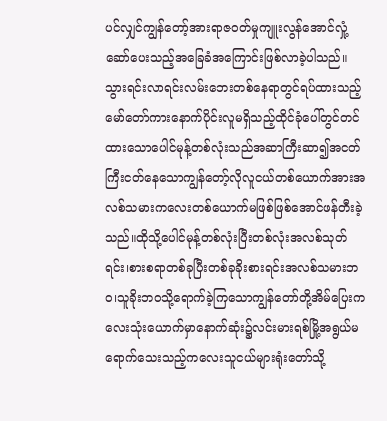ပင်လျှင်ကျွန်တော့်အားရာဇဝတ်မှုကျူးလွန်အောင်လှုံ့ဆော်ပေးသည့်အခြေခံအကြောင်းဖြစ်လာခဲ့ပါသည်။သွားရင်းလာရင်းလမ်းဘေးတစ်နေရာတွင်ရပ်ထားသည့်မော်တော်ကားနောက်ပိုင်းလူမရှိသည့်ထိုင်ခုံပေါ်တွင်တင်ထားသောပေါင်မုန့်တစ်လုံးသည်အဆာကြီးဆာ၍အငတ်ကြီးငတ်နေသောကျွန်တော့်လိုလူငယ်တစ်ယောက်အားအလစ်သမားကလေးတစ်ယောက်မဖြစ်ဖြစ်အောင်ဖန်တီးခဲ့သည်။ထိုသို့ပေါင်မုန့်တစ်လုံးပြီးတစ်လုံးအလစ်သုတ်ရင်း၊စားစရာတစ်ခုပြီးတစ်ခုခိုးစားရင်းအလစ်သမားဘဝ၊သူခိုးဘဝသို့ရောက်ခဲ့ကြသောကျွန်တော်တို့အိမ်ပြေးကလေးသုံးယောက်မှာနောက်ဆုံး၌လင်းမားရစ်မြို့အရွယ်မရောက်သေးသည့်ကလေးသူငယ်များရုံးတော်သို့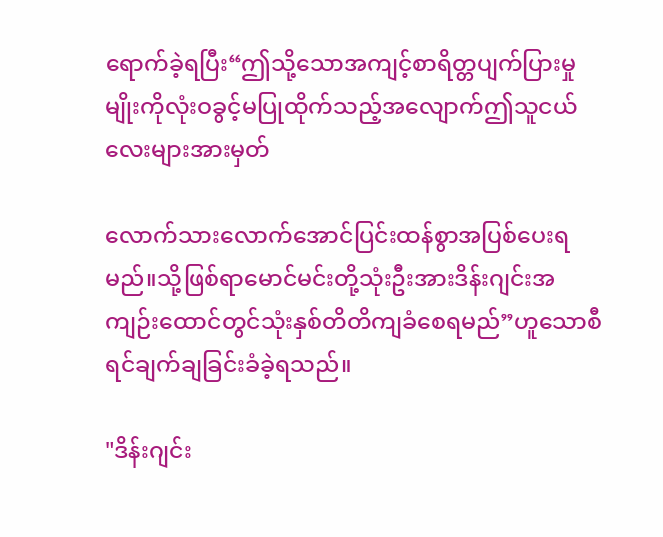ရောက်ခဲ့ရပြီး“ဤသို့သောအကျင့်စာရိတ္တပျက်ပြားမှုမျိုးကိုလုံးဝခွင့်မပြုထိုက်သည့်အလျောက်ဤသူငယ်လေးများအားမှတ်

လောက်သားလောက်အောင်ပြင်းထန်စွာအပြစ်ပေးရမည်။သို့ဖြစ်ရာမောင်မင်းတို့သုံးဦးအားဒိန်းဂျင်းအကျဉ်းထောင်တွင်သုံးနှစ်တိတိကျခံစေရမည်”ဟူသောစီရင်ချက်ချခြင်းခံခဲ့ရသည်။

"ဒိန်းဂျင်း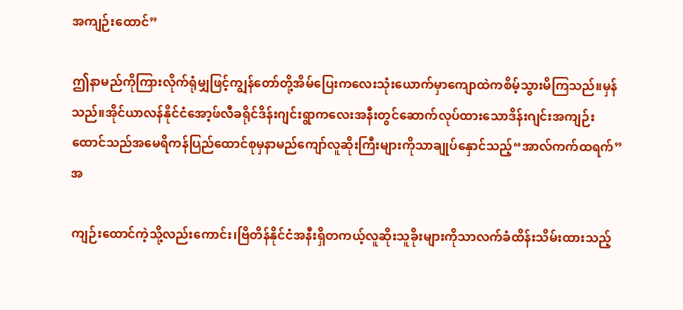အကျဉ်းထောင်”

ဤနာမည်ကိုကြားလိုက်ရုံမျှဖြင့်ကျွန်တော်တို့အိမ်ပြေးကလေးသုံးယောက်မှာကျောထဲကစိမ့်သွားမိကြသည်။မှန်သည်။အိုင်ယာလန်နိုင်ငံအော့ဖ်လီခရိုင်ဒိန်းဂျင်းရွာကလေးအနီးတွင်ဆောက်လုပ်ထားသောဒိန်းဂျင်းအကျဉ်းထောင်သည်အမေရိကန်ပြည်ထောင်စုမှနာမည်ကျော်လူဆိုးကြီးများကိုသာချုပ်နှောင်သည့်“အာလ်ကက်ထရက်”အ

ကျဉ်းထောင်ကဲ့သို့လည်းကောင်း၊ဗြိတိန်နိုင်ငံအနီးရှိတကယ့်လူဆိုးသူခိုးများကိုသာလက်ခံထိန်းသိမ်းထားသည့်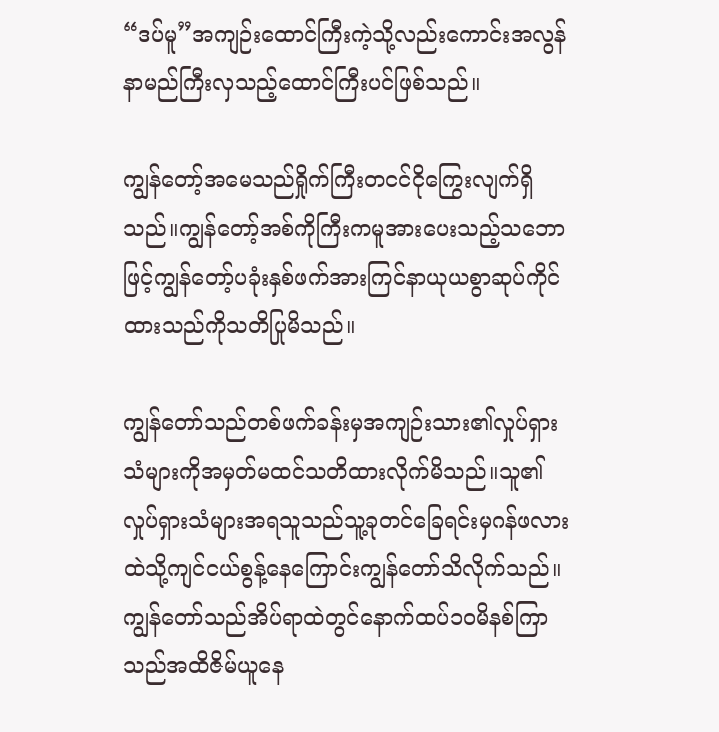“ဒပ်မူ”အကျဉ်းထောင်ကြီးကဲ့သို့လည်းကောင်းအလွန်နာမည်ကြီးလှသည့်ထောင်ကြီးပင်ဖြစ်သည်။

ကျွန်တော့်အမေသည်ရှိုက်ကြီးတငင်ငိုကြွေးလျက်ရှိသည်။ကျွန်တော့်အစ်ကိုကြီးကမူအားပေးသည့်သဘောဖြင့်ကျွန်တော့်ပခုံးနှစ်ဖက်အားကြင်နာယုယစွာဆုပ်ကိုင်ထားသည်ကိုသတိပြုမိသည်။

ကျွန်တော်သည်တစ်ဖက်ခန်းမှအကျဉ်းသား၏လှုပ်ရှားသံများကိုအမှတ်မထင်သတိထားလိုက်မိသည်။သူ၏လှုပ်ရှားသံများအရသူသည်သူ့ခုတင်ခြေရင်းမှဂန်ဖလားထဲသို့ကျင်ငယ်စွန့်နေကြောင်းကျွန်တော်သိလိုက်သည်။ကျွန်တော်သည်အိပ်ရာထဲတွင်နောက်ထပ်၁ဝမိနစ်ကြာသည်အထိဇိမ်ယူနေ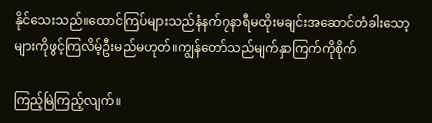နိုင်သေးသည်။ထောင်ကြပ်များသည်နံနက်၇နာရီမထိုးမချင်းအဆောင်တံခါးသော့များကိုဖွင့်ကြလိမ့်ဦးမည်မဟုတ်။ကျွန်တော်သည်မျက်နှာကြက်ကိုစိုက်

ကြည့်မြဲကြည့်လျက်။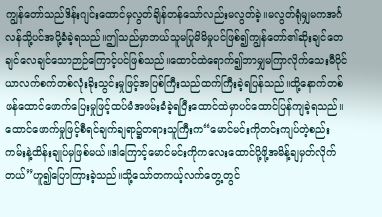ကျွန်တော်သည်ဒိန်းဂျင်းထောင်မှလွတ်ချိန်တန်သော်လည်းမလွတ်ခဲ့။မလွတ်ရုံမျှမကအင်္ဂလန်သို့ပင်အပို့ခံခဲ့ရသည်။ဤသည်မှာဘယ်သူမပြုမိမိမှုပင်ဖြစ်၍ကျွန်တော်၏ဆိုးချင်တေချင်လေချင်သောဉာဉ်ကြောင့်ပင်ဖြစ်သည်။ထောင်ထဲရောက်၍ဘာမျှမကြာလိုက်သေးမီဝိုင်ယာလက်စက်တစ်လုံးခိုးသွင်းမှုဖြင့်အပြစ်ကြီးသည်ထက်ကြီးခဲ့ရပြန်သည်။ထို့နောက်တစ်ဖန်ထောင်ဖောက်ပြေးမှုဖြင့်ထပ်မံအဖမ်းခံခဲ့ရပြီးထောင်ထဲမှာပင်ထောင်ပြန်ကျခဲ့ရသည်။ထောင်ဖောက်မှုဖြင့်စီရင်ချက်ချရာ၌တရားသူကြီးက“မောင်မင်းကိုတင်းကျပ်တဲ့စည်းကမ်းနဲ့ထိန်းချုပ်မှဖြစ်မယ်။ဒါကြောင့်မောင်မင်းကိုကလေးထောင်ပို့ဖို့အမိန့်ချမှတ်လိုက်တယ်”ဟူ၍ပြောကြားခဲ့သည်။သို့သော်တကယ့်လက်တွေ့တွင်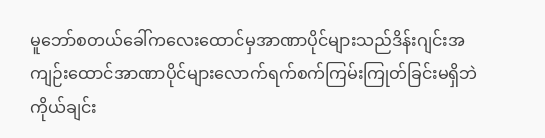မူဘော်စတယ်ခေါ်ကလေးထောင်မှအာဏာပိုင်များသည်ဒိန်းဂျင်းအကျဉ်းထောင်အာဏာပိုင်များလောက်ရက်စက်ကြမ်းကြုတ်ခြင်းမရှိဘဲကိုယ်ချင်း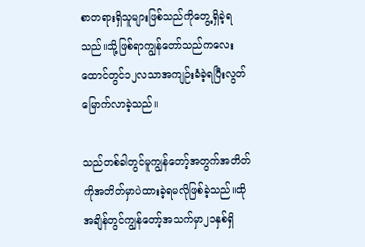စာတရားရှိသူများဖြစ်သည်ကိုတွေ့ရှိခဲ့ရသည်။သို့ဖြစ်ရာကျွန်တော်သည်ကလေးထောင်တွင်၁၂လသာအကျဉ်းခံခဲ့ရပြီးလွတ်မြောက်လာခဲ့သည်။

သည်တစ်ခါတွင်မူကျွန်တော့်အတွက်အတိတ်ကိုအတိတ်မှာပဲထားခဲ့ရမလိုဖြစ်ခဲ့သည်။ထိုအချိန်တွင်ကျွန်တော့်အသက်မှာ၂၁နှစ်ရှိ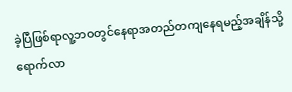ခဲ့ပြီဖြစ်ရာလူ့ဘဝတွင်နေရာအတည်တကျနေရမည့်အချိန်သို့ရောက်လာ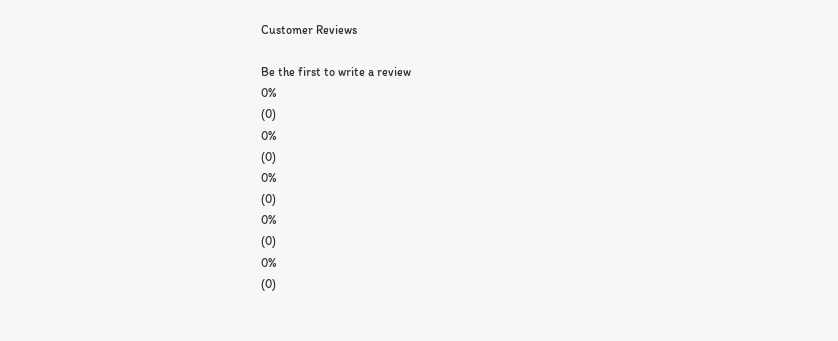Customer Reviews

Be the first to write a review
0%
(0)
0%
(0)
0%
(0)
0%
(0)
0%
(0)